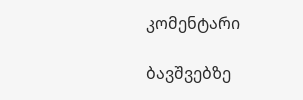კომენტარი

ბავშვებზე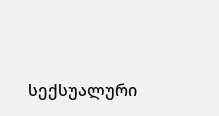სექსუალური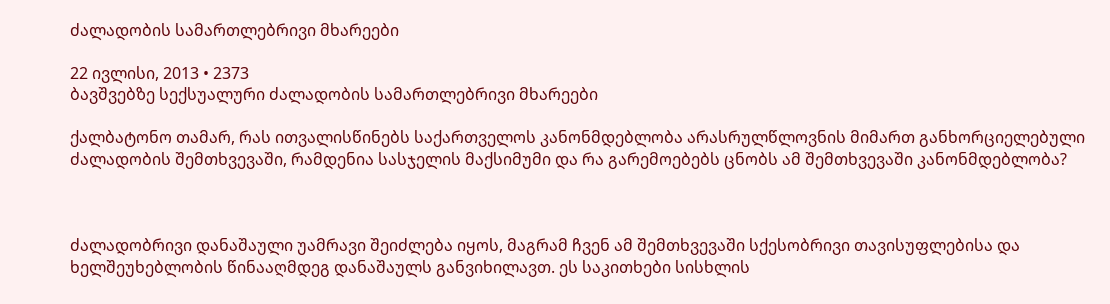ძალადობის სამართლებრივი მხარეები

22 ივლისი, 2013 • 2373
ბავშვებზე სექსუალური ძალადობის სამართლებრივი მხარეები

ქალბატონო თამარ, რას ითვალისწინებს საქართველოს კანონმდებლობა არასრულწლოვნის მიმართ განხორციელებული ძალადობის შემთხვევაში, რამდენია სასჯელის მაქსიმუმი და რა გარემოებებს ცნობს ამ შემთხვევაში კანონმდებლობა?



ძალადობრივი დანაშაული უამრავი შეიძლება იყოს, მაგრამ ჩვენ ამ შემთხვევაში სქესობრივი თავისუფლებისა და ხელშეუხებლობის წინააღმდეგ დანაშაულს განვიხილავთ. ეს საკითხები სისხლის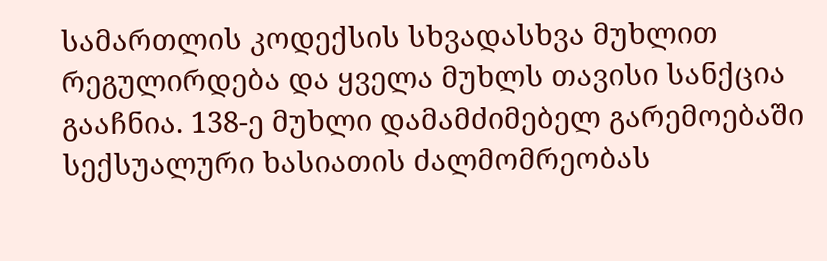სამართლის კოდექსის სხვადასხვა მუხლით რეგულირდება და ყველა მუხლს თავისი სანქცია გააჩნია. 138-ე მუხლი დამამძიმებელ გარემოებაში სექსუალური ხასიათის ძალმომრეობას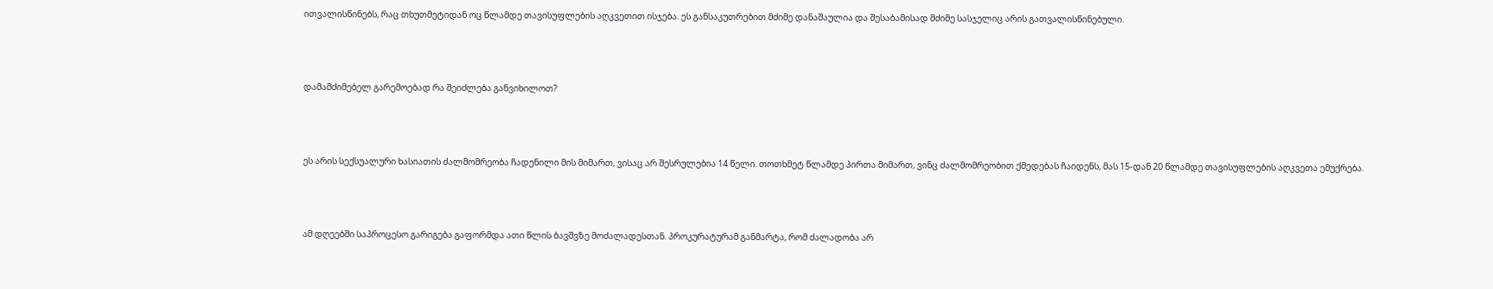ითვალისწინებს, რაც თხუთმეტიდან ოც წლამდე თავისუფლების აღკვეთით ისჯება. ეს განსაკუთრებით მძიმე დანაშაულია და შესაბამისად მძიმე სასჯელიც არის გათვალისწინებული.



დამამძიმებელ გარემოებად რა შეიძლება განვიხილოთ?



ეს არის სექსუალური ხასიათის ძალმომრეობა ჩადენილი მის მიმართ, ვისაც არ შესრულებია 14 წელი. თოთხმეტ წლამდე პირთა მიმართ, ვინც ძალმომრეობით ქმედებას ჩაიდენს, მას 15-დან 20 წლამდე თავისუფლების აღკვეთა ემუქრება.



ამ დღეებში საპროცესო გარიგება გაფორმდა ათი წლის ბავშვზე მოძალადესთან. პროკურატურამ განმარტა, რომ ძალადობა არ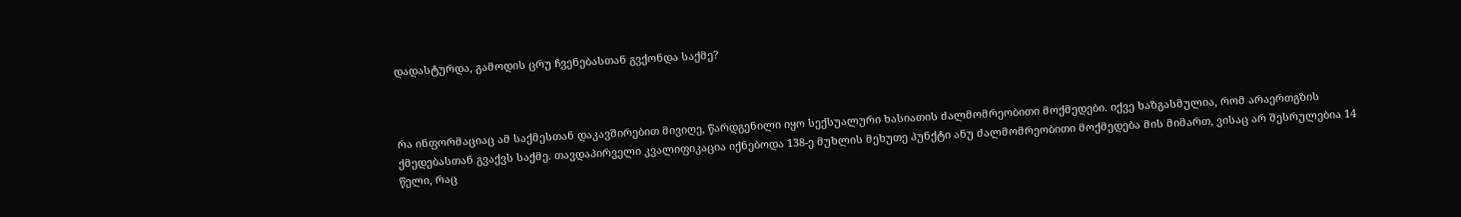დადასტურდა, გამოდის ცრუ ჩვენებასთან გვქონდა საქმე?



რა ინფორმაციაც ამ საქმესთან დაკავშირებით მივიღე, წარდგენილი იყო სექსუალური ხასიათის ძალმომრეობითი მოქმედები. იქვე ხაზგასმულია, რომ არაერთგზის ქმედებასთან გვაქვს საქმე. თავდაპირველი კვალიფიკაცია იქნებოდა 138-ე მუხლის მეხუთე პუნქტი ანუ ძალმომრეობითი მოქმედება მის მიმართ, ვისაც არ შესრულებია 14 წელი, რაც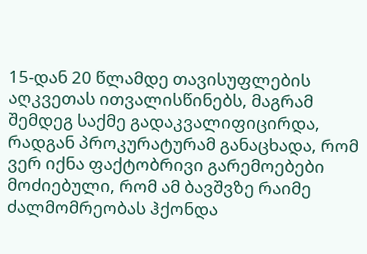15-დან 20 წლამდე თავისუფლების აღკვეთას ითვალისწინებს, მაგრამ შემდეგ საქმე გადაკვალიფიცირდა, რადგან პროკურატურამ განაცხადა, რომ ვერ იქნა ფაქტობრივი გარემოებები მოძიებული, რომ ამ ბავშვზე რაიმე ძალმომრეობას ჰქონდა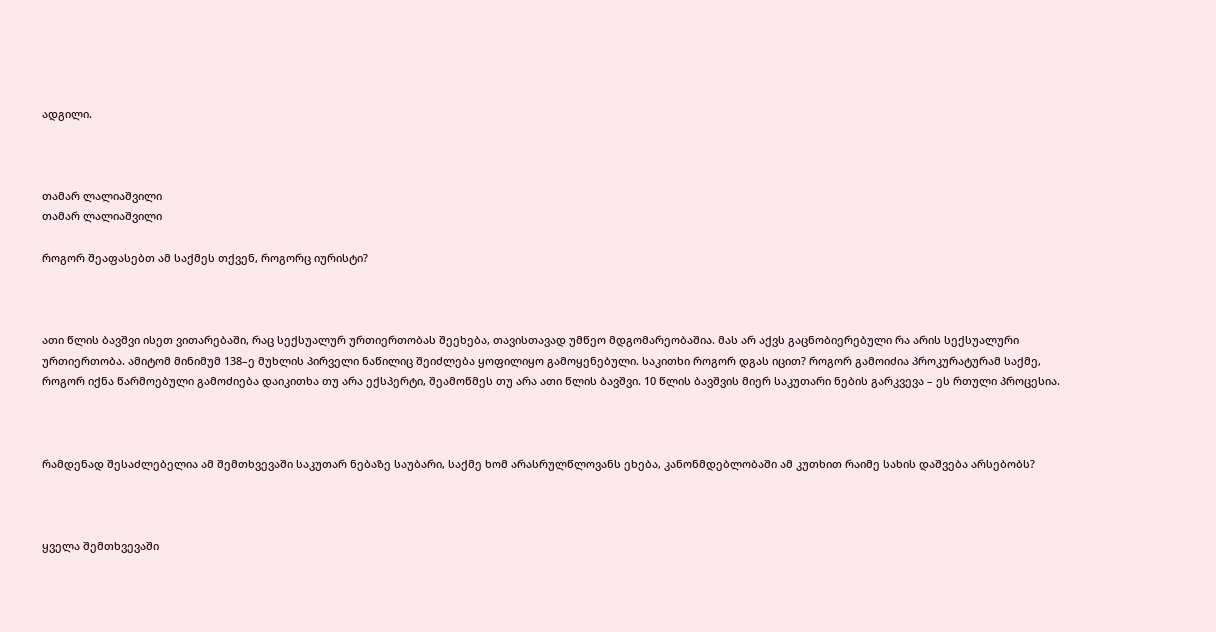ადგილი.



თამარ ლალიაშვილი
თამარ ლალიაშვილი

როგორ შეაფასებთ ამ საქმეს თქვენ, როგორც იურისტი?



ათი წლის ბავშვი ისეთ ვითარებაში, რაც სექსუალურ ურთიერთობას შეეხება, თავისთავად უმწეო მდგომარეობაშია. მას არ აქვს გაცნობიერებული რა არის სექსუალური ურთიერთობა. ამიტომ მინიმუმ 138–ე მუხლის პირველი ნაწილიც შეიძლება ყოფილიყო გამოყენებული. საკითხი როგორ დგას იცით? როგორ გამოიძია პროკურატურამ საქმე, როგორ იქნა წარმოებული გამოძიება დაიკითხა თუ არა ექსპერტი, შეამოწმეს თუ არა ათი წლის ბავშვი. 10 წლის ბავშვის მიერ საკუთარი ნების გარკვევა – ეს რთული პროცესია.



რამდენად შესაძლებელია ამ შემთხვევაში საკუთარ ნებაზე საუბარი, საქმე ხომ არასრულწლოვანს ეხება, კანონმდებლობაში ამ კუთხით რაიმე სახის დაშვება არსებობს?



ყველა შემთხვევაში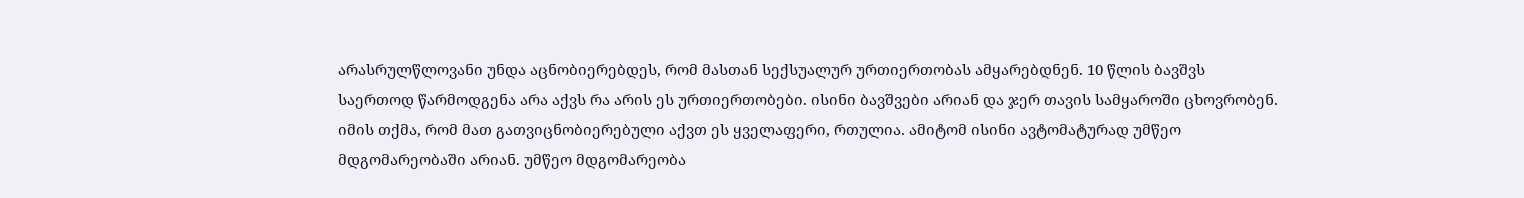არასრულწლოვანი უნდა აცნობიერებდეს, რომ მასთან სექსუალურ ურთიერთობას ამყარებდნენ. 10 წლის ბავშვს
საერთოდ წარმოდგენა არა აქვს რა არის ეს ურთიერთობები. ისინი ბავშვები არიან და ჯერ თავის სამყაროში ცხოვრობენ. იმის თქმა, რომ მათ გათვიცნობიერებული აქვთ ეს ყველაფერი, რთულია. ამიტომ ისინი ავტომატურად უმწეო მდგომარეობაში არიან. უმწეო მდგომარეობა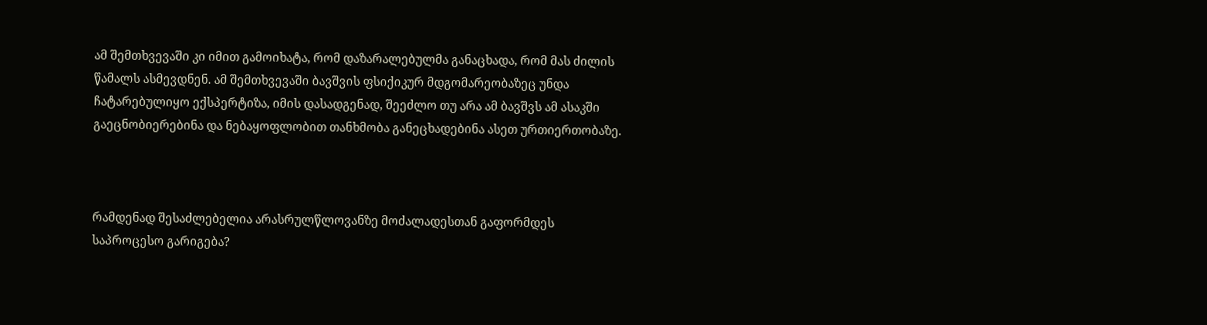ამ შემთხვევაში კი იმით გამოიხატა, რომ დაზარალებულმა განაცხადა, რომ მას ძილის წამალს ასმევდნენ. ამ შემთხვევაში ბავშვის ფსიქიკურ მდგომარეობაზეც უნდა ჩატარებულიყო ექსპერტიზა, იმის დასადგენად, შეეძლო თუ არა ამ ბავშვს ამ ასაკში
გაეცნობიერებინა და ნებაყოფლობით თანხმობა განეცხადებინა ასეთ ურთიერთობაზე.



რამდენად შესაძლებელია არასრულწლოვანზე მოძალადესთან გაფორმდეს საპროცესო გარიგება?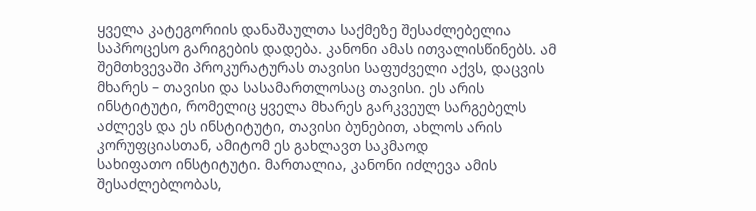ყველა კატეგორიის დანაშაულთა საქმეზე შესაძლებელია საპროცესო გარიგების დადება. კანონი ამას ითვალისწინებს. ამ შემთხვევაში პროკურატურას თავისი საფუძველი აქვს, დაცვის მხარეს – თავისი და სასამართლოსაც თავისი. ეს არის ინსტიტუტი, რომელიც ყველა მხარეს გარკვეულ სარგებელს აძლევს და ეს ინსტიტუტი, თავისი ბუნებით, ახლოს არის კორუფციასთან, ამიტომ ეს გახლავთ საკმაოდ
სახიფათო ინსტიტუტი. მართალია, კანონი იძლევა ამის შესაძლებლობას,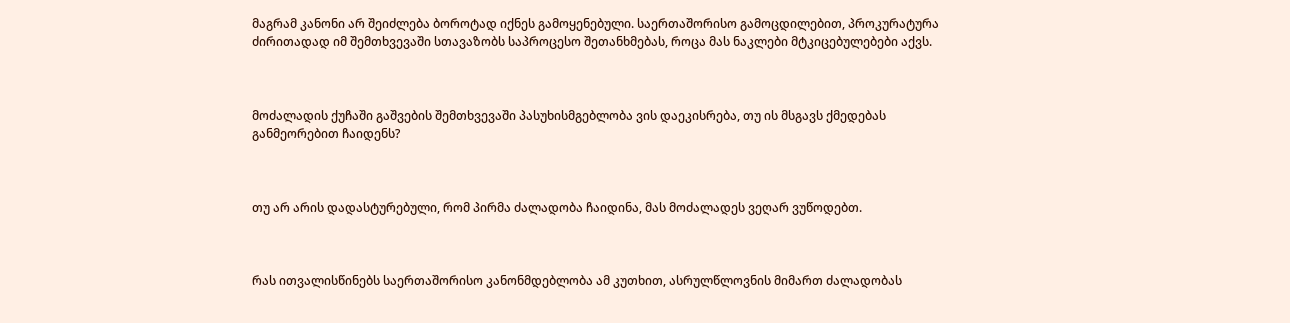მაგრამ კანონი არ შეიძლება ბოროტად იქნეს გამოყენებული. საერთაშორისო გამოცდილებით, პროკურატურა ძირითადად იმ შემთხვევაში სთავაზობს საპროცესო შეთანხმებას, როცა მას ნაკლები მტკიცებულებები აქვს.



მოძალადის ქუჩაში გაშვების შემთხვევაში პასუხისმგებლობა ვის დაეკისრება, თუ ის მსგავს ქმედებას განმეორებით ჩაიდენს?



თუ არ არის დადასტურებული, რომ პირმა ძალადობა ჩაიდინა, მას მოძალადეს ვეღარ ვუწოდებთ.



რას ითვალისწინებს საერთაშორისო კანონმდებლობა ამ კუთხით, ასრულწლოვნის მიმართ ძალადობას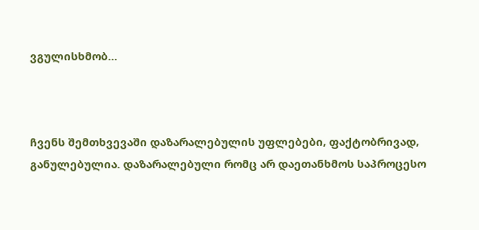ვგულისხმობ…



ჩვენს შემთხვევაში დაზარალებულის უფლებები, ფაქტობრივად, განულებულია. დაზარალებული რომც არ დაეთანხმოს საპროცესო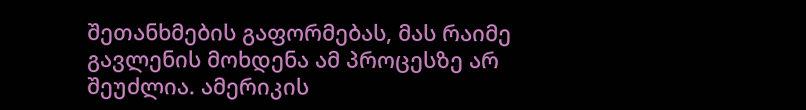შეთანხმების გაფორმებას, მას რაიმე გავლენის მოხდენა ამ პროცესზე არ შეუძლია. ამერიკის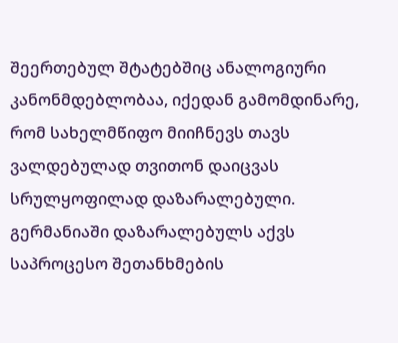შეერთებულ შტატებშიც ანალოგიური კანონმდებლობაა, იქედან გამომდინარე, რომ სახელმწიფო მიიჩნევს თავს ვალდებულად თვითონ დაიცვას სრულყოფილად დაზარალებული. გერმანიაში დაზარალებულს აქვს საპროცესო შეთანხმების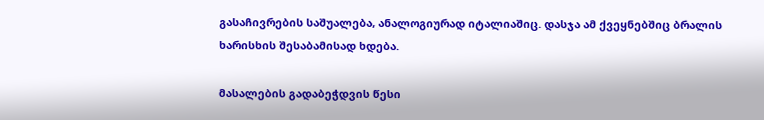გასაჩივრების საშუალება, ანალოგიურად იტალიაშიც. დასჯა ამ ქვეყნებშიც ბრალის ხარისხის შესაბამისად ხდება.

მასალების გადაბეჭდვის წესი